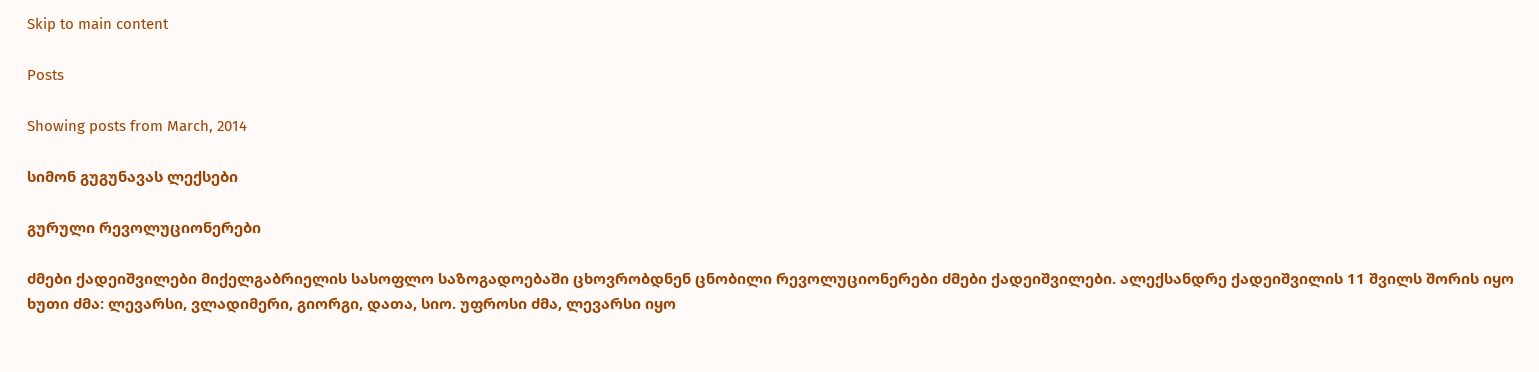Skip to main content

Posts

Showing posts from March, 2014

სიმონ გუგუნავას ლექსები

გურული რევოლუციონერები

ძმები ქადეიშვილები მიქელგაბრიელის სასოფლო საზოგადოებაში ცხოვრობდნენ ცნობილი რევოლუციონერები ძმები ქადეიშვილები. ალექსანდრე ქადეიშვილის 11 შვილს შორის იყო ხუთი ძმა: ლევარსი, ვლადიმერი, გიორგი, დათა, სიო. უფროსი ძმა, ლევარსი იყო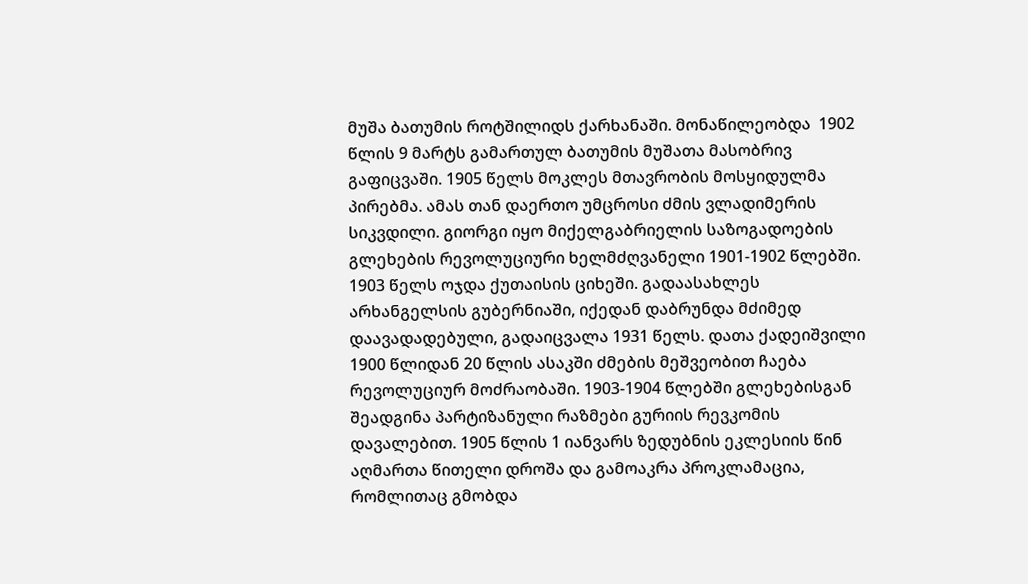მუშა ბათუმის როტშილიდს ქარხანაში. მონაწილეობდა  1902 წლის 9 მარტს გამართულ ბათუმის მუშათა მასობრივ გაფიცვაში. 1905 წელს მოკლეს მთავრობის მოსყიდულმა პირებმა. ამას თან დაერთო უმცროსი ძმის ვლადიმერის სიკვდილი. გიორგი იყო მიქელგაბრიელის საზოგადოების გლეხების რევოლუციური ხელმძღვანელი 1901-1902 წლებში. 1903 წელს ოჯდა ქუთაისის ციხეში. გადაასახლეს არხანგელსის გუბერნიაში, იქედან დაბრუნდა მძიმედ დაავადადებული, გადაიცვალა 1931 წელს. დათა ქადეიშვილი 1900 წლიდან 20 წლის ასაკში ძმების მეშვეობით ჩაება რევოლუციურ მოძრაობაში. 1903-1904 წლებში გლეხებისგან შეადგინა პარტიზანული რაზმები გურიის რევკომის დავალებით. 1905 წლის 1 იანვარს ზედუბნის ეკლესიის წინ აღმართა წითელი დროშა და გამოაკრა პროკლამაცია, რომლითაც გმობდა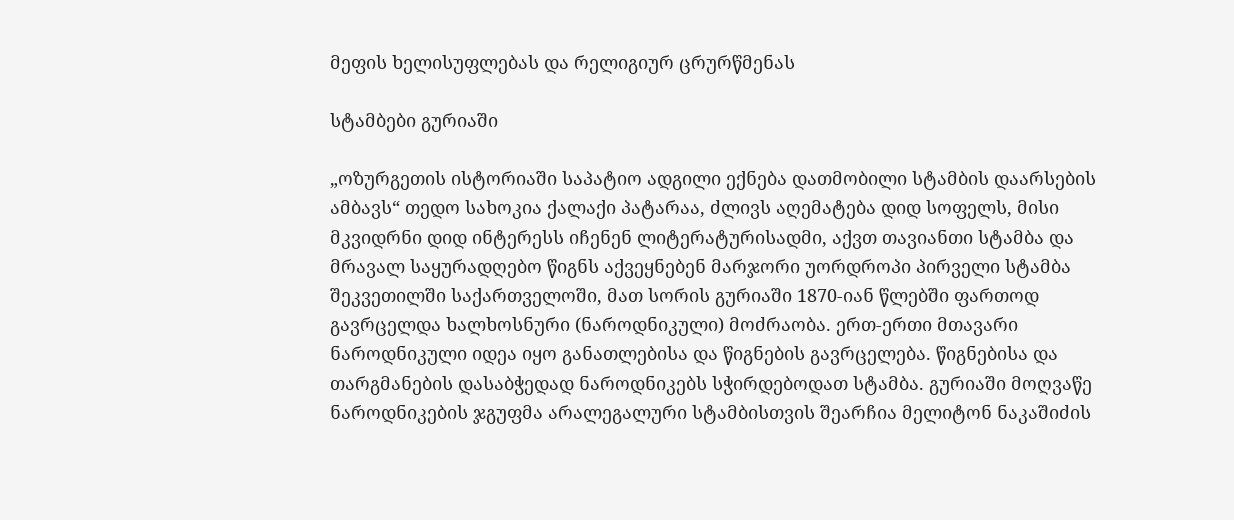მეფის ხელისუფლებას და რელიგიურ ცრურწმენას

სტამბები გურიაში

„ოზურგეთის ისტორიაში საპატიო ადგილი ექნება დათმობილი სტამბის დაარსების ამბავს“ თედო სახოკია ქალაქი პატარაა, ძლივს აღემატება დიდ სოფელს, მისი მკვიდრნი დიდ ინტერესს იჩენენ ლიტერატურისადმი, აქვთ თავიანთი სტამბა და მრავალ საყურადღებო წიგნს აქვეყნებენ მარჯორი უორდროპი პირველი სტამბა შეკვეთილში საქართველოში, მათ სორის გურიაში 1870-იან წლებში ფართოდ გავრცელდა ხალხოსნური (ნაროდნიკული) მოძრაობა. ერთ-ერთი მთავარი ნაროდნიკული იდეა იყო განათლებისა და წიგნების გავრცელება. წიგნებისა და თარგმანების დასაბჭედად ნაროდნიკებს სჭირდებოდათ სტამბა. გურიაში მოღვაწე ნაროდნიკების ჯგუფმა არალეგალური სტამბისთვის შეარჩია მელიტონ ნაკაშიძის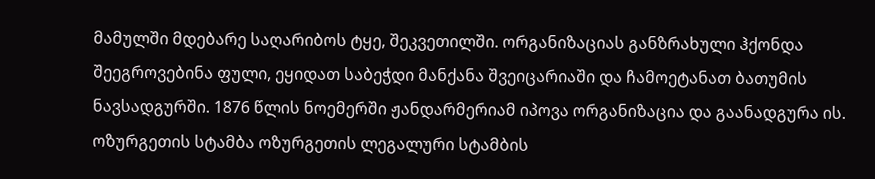მამულში მდებარე საღარიბოს ტყე, შეკვეთილში. ორგანიზაციას განზრახული ჰქონდა შეეგროვებინა ფული, ეყიდათ საბეჭდი მანქანა შვეიცარიაში და ჩამოეტანათ ბათუმის ნავსადგურში. 1876 წლის ნოემერში ჟანდარმერიამ იპოვა ორგანიზაცია და გაანადგურა ის. ოზურგეთის სტამბა ოზურგეთის ლეგალური სტამბის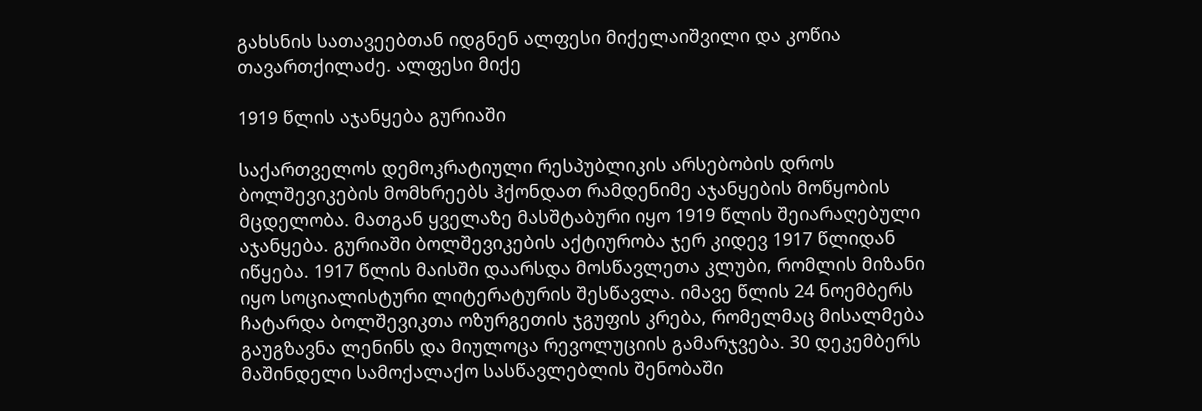გახსნის სათავეებთან იდგნენ ალფესი მიქელაიშვილი და კოწია თავართქილაძე. ალფესი მიქე

1919 წლის აჯანყება გურიაში

საქართველოს დემოკრატიული რესპუბლიკის არსებობის დროს ბოლშევიკების მომხრეებს ჰქონდათ რამდენიმე აჯანყების მოწყობის მცდელობა. მათგან ყველაზე მასშტაბური იყო 1919 წლის შეიარაღებული აჯანყება. გურიაში ბოლშევიკების აქტიურობა ჯერ კიდევ 1917 წლიდან იწყება. 1917 წლის მაისში დაარსდა მოსწავლეთა კლუბი, რომლის მიზანი იყო სოციალისტური ლიტერატურის შესწავლა. იმავე წლის 24 ნოემბერს ჩატარდა ბოლშევიკთა ოზურგეთის ჯგუფის კრება, რომელმაც მისალმება გაუგზავნა ლენინს და მიულოცა რევოლუციის გამარჯვება. 30 დეკემბერს მაშინდელი სამოქალაქო სასწავლებლის შენობაში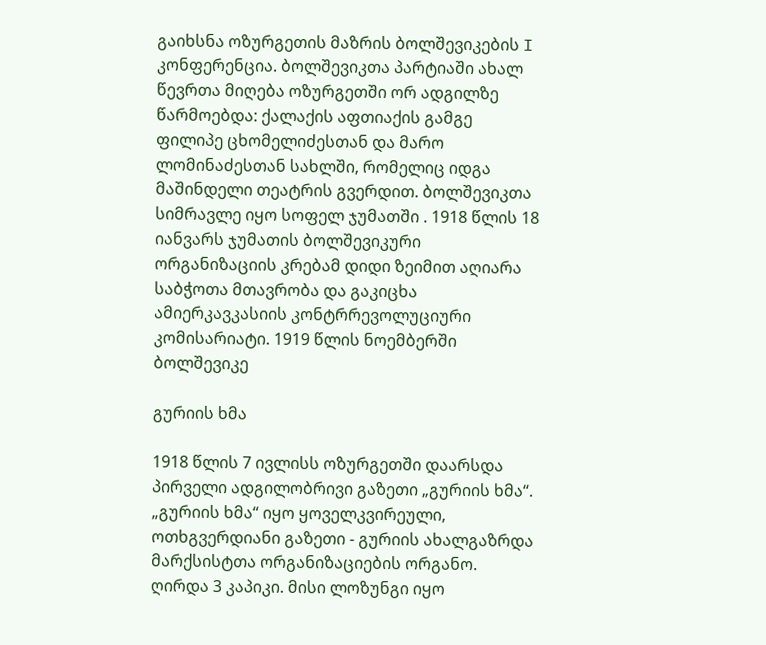გაიხსნა ოზურგეთის მაზრის ბოლშევიკების I კონფერენცია. ბოლშევიკთა პარტიაში ახალ წევრთა მიღება ოზურგეთში ორ ადგილზე წარმოებდა: ქალაქის აფთიაქის გამგე ფილიპე ცხომელიძესთან და მარო ლომინაძესთან სახლში, რომელიც იდგა მაშინდელი თეატრის გვერდით. ბოლშევიკთა სიმრავლე იყო სოფელ ჯუმათში . 1918 წლის 18 იანვარს ჯუმათის ბოლშევიკური ორგანიზაციის კრებამ დიდი ზეიმით აღიარა საბჭოთა მთავრობა და გაკიცხა ამიერკავკასიის კონტრრევოლუციური კომისარიატი. 1919 წლის ნოემბერში ბოლშევიკე

გურიის ხმა

1918 წლის 7 ივლისს ოზურგეთში დაარსდა პირველი ადგილობრივი გაზეთი „გურიის ხმა“. „გურიის ხმა“ იყო ყოველკვირეული, ოთხგვერდიანი გაზეთი - გურიის ახალგაზრდა მარქსისტთა ორგანიზაციების ორგანო. ღირდა 3 კაპიკი. მისი ლოზუნგი იყო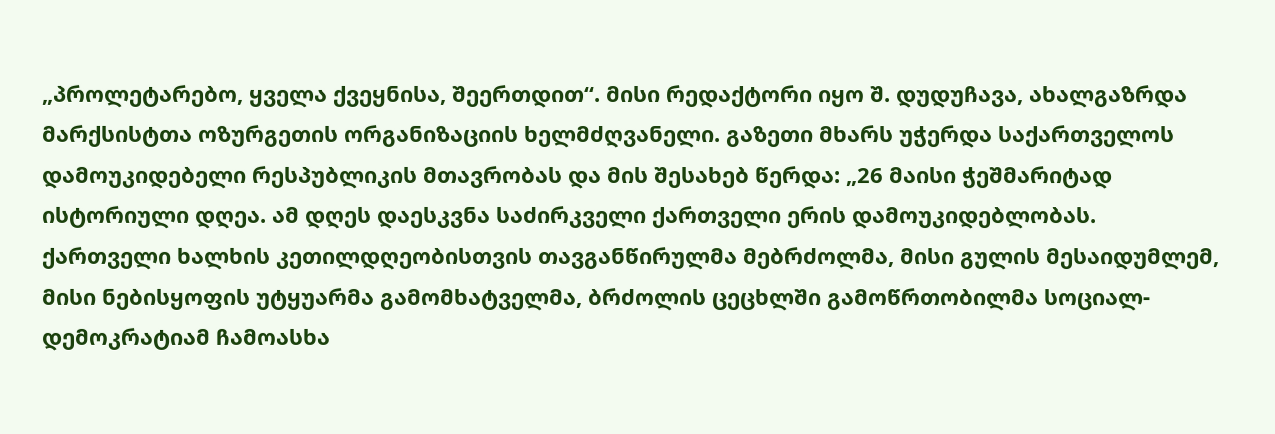„პროლეტარებო, ყველა ქვეყნისა, შეერთდით“. მისი რედაქტორი იყო შ. დუდუჩავა, ახალგაზრდა მარქსისტთა ოზურგეთის ორგანიზაციის ხელმძღვანელი. გაზეთი მხარს უჭერდა საქართველოს დამოუკიდებელი რესპუბლიკის მთავრობას და მის შესახებ წერდა: „26 მაისი ჭეშმარიტად ისტორიული დღეა. ამ დღეს დაესკვნა საძირკველი ქართველი ერის დამოუკიდებლობას. ქართველი ხალხის კეთილდღეობისთვის თავგანწირულმა მებრძოლმა, მისი გულის მესაიდუმლემ, მისი ნებისყოფის უტყუარმა გამომხატველმა, ბრძოლის ცეცხლში გამოწრთობილმა სოციალ-დემოკრატიამ ჩამოასხა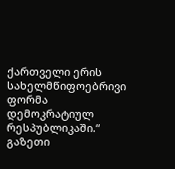ქართველი ერის სახელმწიფოებრივი ფორმა დემოკრატიულ რესპუბლიკაში.“ გაზეთი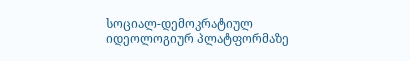სოციალ-დემოკრატიულ იდეოლოგიურ პლატფორმაზე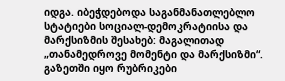იდგა. იბეჭდებოდა საგანმანათლებლო სტატიები სოციალ-დემოკრატიისა და მარქსიზმის შესახებ: მაგალითად „თანამედროვე მომენტი და მარქსიზმი“.   გაზეთში იყო რუბრიკები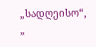„სადღეისო“, „